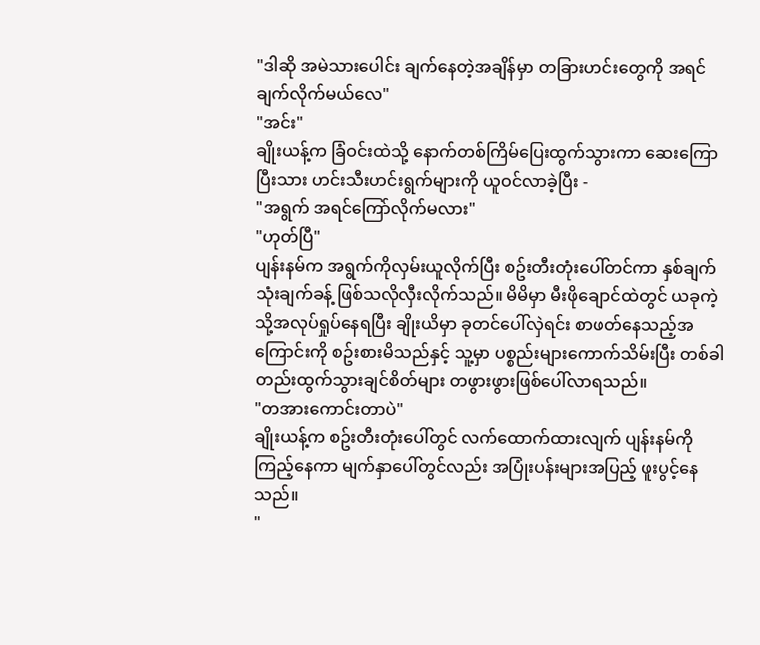"ဒါဆို အမဲသားပေါင်း ချက်နေတဲ့အချိန်မှာ တခြားဟင်းတွေကို အရင်ချက်လိုက်မယ်လေ"
"အင်း"
ချိုးယန့်က ခြံဝင်းထဲသို့ နောက်တစ်ကြိမ်ပြေးထွက်သွားကာ ဆေးကြောပြီးသား ဟင်းသီးဟင်းရွက်များကို ယူဝင်လာခဲ့ပြီး -
"အရွက် အရင်ကြော်လိုက်မလား"
"ဟုတ်ပြီ"
ပျန်းနမ်က အရွက်ကိုလှမ်းယူလိုက်ပြီး စဥ်းတီးတုံးပေါ်တင်ကာ နှစ်ချက်သုံးချက်ခန့် ဖြစ်သလိုလှီးလိုက်သည်။ မိမိမှာ မီးဖိုချောင်ထဲတွင် ယခုကဲ့သို့အလုပ်ရှုပ်နေရပြီး ချိုးယိမှာ ခုတင်ပေါ်လှဲရင်း စာဖတ်နေသည့်အကြောင်းကို စဥ်းစားမိသည်နှင့် သူ့မှာ ပစ္စည်းများကောက်သိမ်းပြီး တစ်ခါတည်းထွက်သွားချင်စိတ်များ တဖွားဖွားဖြစ်ပေါ်လာရသည်။
"တအားကောင်းတာပဲ"
ချိုးယန့်က စဥ်းတီးတုံးပေါ်တွင် လက်ထောက်ထားလျက် ပျန်းနမ်ကိုကြည့်နေကာ မျက်နှာပေါ်တွင်လည်း အပြုံးပန်းများအပြည့် ဖူးပွင့်နေသည်။
"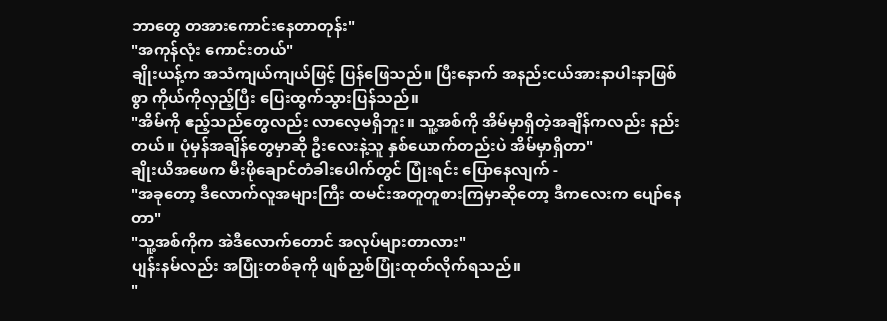ဘာတွေ တအားကောင်းနေတာတုန်း"
"အကုန်လုံး ကောင်းတယ်"
ချိုးယန့်က အသံကျယ်ကျယ်ဖြင့် ပြန်ဖြေသည်။ ပြီးနောက် အနည်းငယ်အားနာပါးနာဖြစ်စွာ ကိုယ်ကိုလှည့်ပြီး ပြေးထွက်သွားပြန်သည်။
"အိမ်ကို ဧည့်သည်တွေလည်း လာလေ့မရှိဘူး။ သူ့အစ်ကို အိမ်မှာရှိတဲ့အချိန်ကလည်း နည်းတယ်။ ပုံမှန်အချိန်တွေမှာဆို ဦးလေးနဲ့သူ နှစ်ယောက်တည်းပဲ အိမ်မှာရှိတာ"
ချိုးယိအဖေက မီးဖိုချောင်တံခါးပေါက်တွင် ပြုံးရင်း ပြောနေလျက် -
"အခုတော့ ဒီလောက်လူအများကြီး ထမင်းအတူတူစားကြမှာဆိုတော့ ဒီကလေးက ပျော်နေတာ"
"သူ့အစ်ကိုက အဲဒီလောက်တောင် အလုပ်များတာလား"
ပျန်းနမ်လည်း အပြုံးတစ်ခုကို ဖျစ်ညှစ်ပြုံးထုတ်လိုက်ရသည်။
"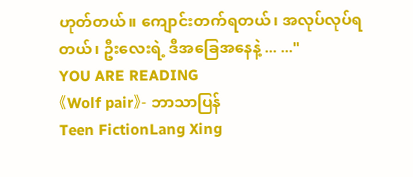ဟုတ်တယ်။ ကျောင်းတက်ရတယ်၊ အလုပ်လုပ်ရတယ်၊ ဦးလေးရဲ့ ဒီအခြေအနေနဲ့ ... ..."
YOU ARE READING
《Wolf pair》- ဘာသာပြန်
Teen FictionLang Xing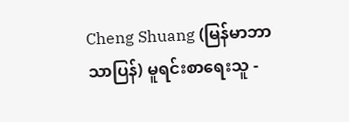Cheng Shuang (မြန်မာဘာသာပြန်) မူရင်းစာရေးသူ -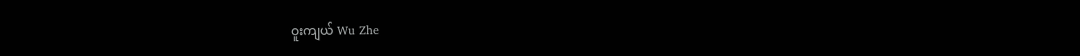ဝူးကျယ် Wu Zhe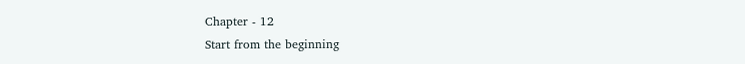Chapter - 12
Start from the beginning